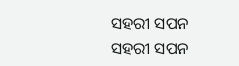ସହରୀ ସପନ
ସହରୀ ସପନ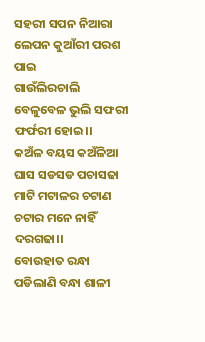ସହରୀ ସପନ ନିଆରା ଲେପନ କୁଆଁରୀ ପରଶ ପାଇ
ଗାଉଁଲିରଚାଲି ବେଳୁବେଳ ଭୁଲି ସଫରୀ ଫର୍ଫରୀ ହୋଇ।।
କଅଁଳ ବୟସ କଅଁଳିଆ ଘାସ ସଡସଡ ପଚାସଢା
ମାଟି ମଟାଳର ଚଟାଣ ଚଟାର ମନେ ନାହିଁ ଦରଗଢା।।
ବୋଉହାତ ରନ୍ଧା ପଡିଲାଣି ବନ୍ଧା ଶାଳୀ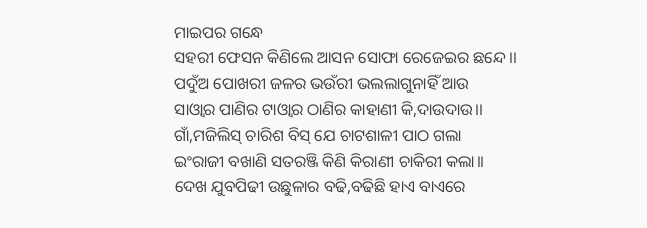ମାଇପର ଗନ୍ଧେ
ସହରୀ ଫେସନ କିଣିଲେ ଆସନ ସୋଫା ରେଜେଇର ଛନ୍ଦେ।।
ପଦୁଁଅ ପୋଖରୀ ଜଳର ଭଉଁରୀ ଭଲଲାଗୁନାହିଁ ଆଉ
ସାଓ୍ବାର ପାଣିର ଟାଓ୍ବାର ଠାଣିର କାହାଣୀ କି,ଦାଉଦାଉ।।
ଗାଁ,ମଜିଲିସ୍ ଚାରିଶ ବିସ୍ ଯେ ଚାଟଶାଳୀ ପାଠ ଗଲା
ଇଂରାଜୀ ବଖାଣି ସତରଞ୍ଜି କିଣି କିରାଣୀ ଚାକିରୀ କଲା।।
ଦେଖ ଯୁବପିଢୀ ଉଛୁଳାର ବଢି,ବଢିଛି ହାଏ ବାଏରେ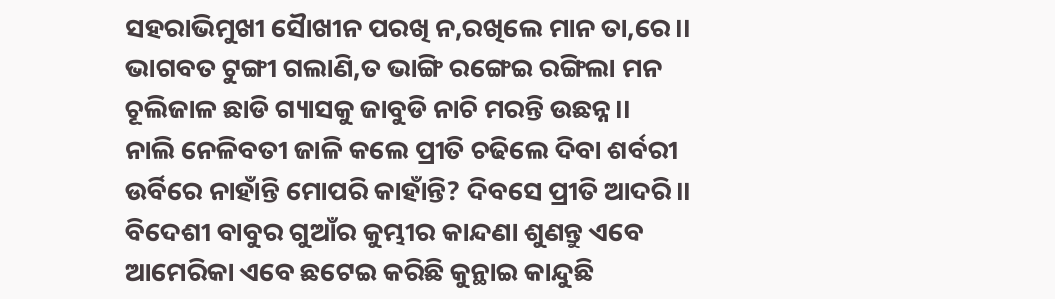ସହରାଭିମୁଖୀ ସୈାଖୀନ ପରଖି ନ,ରଖିଲେ ମାନ ତା,ରେ।।
ଭାଗବତ ଟୁଙ୍ଗୀ ଗଲାଣି,ତ ଭାଙ୍ଗି ରଙ୍ଗେଇ ରଙ୍ଗିଲା ମନ
ଚୂଲିଜାଳ ଛାଡି ଗ୍ୟାସକୁ ଜାବୁଡି ନାଚି ମରନ୍ତି ଉଛନ୍ନ।।
ନାଲି ନେଳିବତୀ ଜାଳି କଲେ ପ୍ରୀତି ଚଢିଲେ ଦିବା ଶର୍ବରୀ
ଉର୍ବିରେ ନାହାଁନ୍ତି ମୋପରି କାହାଁନ୍ତି? ଦିବସେ ପ୍ରୀତି ଆଦରି।।
ବିଦେଶୀ ବାବୁର ଗୁଆଁର କୁମ୍ଭୀର କାନ୍ଦଣା ଶୁଣନ୍ତୁ ଏବେ
ଆମେରିକା ଏବେ ଛଟେଇ କରିଛି କୁନ୍ଥାଇ କାନ୍ଦୁଛି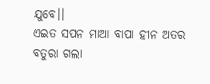ଯୁବେ।।
ଏଇତ ସପନ ମାଆ ବାପା ହୀନ ଅତର ବତୁରା ଗଲା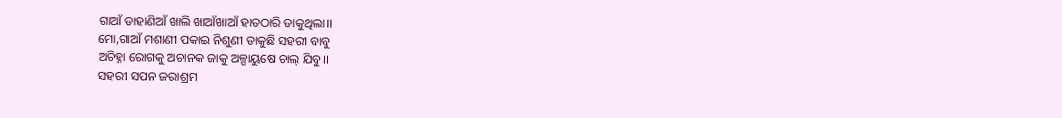ଗାଆଁ ଡାହାଣିଆଁ ଖାଲି ଖାଆଁଖାଆଁ ହାତଠାରି ଡାକୁଥିଲା।।
ମୋ,ଗାଆଁ ମଶାଣୀ ପକାଇ ନିଶୁଣୀ ଡାକୁଛି ସହରୀ ବାବୁ
ଅଚିହ୍ନା ରୋଗକୁ ଅଚାନକ ଜାକୁ ଅଳ୍ପାୟୁଷେ ଚାଲ୍ ଯିବୁ।।
ସହରୀ ସପନ ଜରାଶ୍ରମ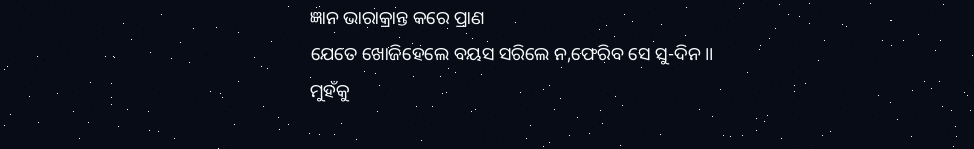ଜ୍ଞାନ ଭାରାକ୍ରାନ୍ତ କରେ ପ୍ରାଣ
ଯେତେ ଖୋଜିହେଲେ ବୟସ ସରିଲେ ନ,ଫେରିବ ସେ ସୁ-ଦିନ।।
ମୁହଁକୁ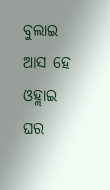ବୁଲାଇ ଆସ ହେ ଓହ୍ଲାଇ ଘର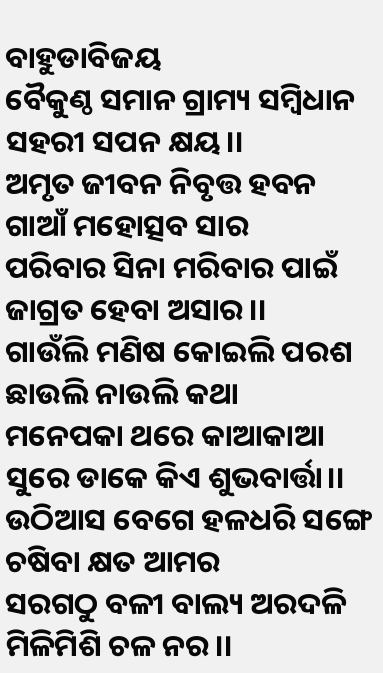ବାହୁଡାବିଜୟ
ବୈକୁଣ୍ଠ ସମାନ ଗ୍ରାମ୍ୟ ସମ୍ବିଧାନ ସହରୀ ସପନ କ୍ଷୟ।।
ଅମୃତ ଜୀବନ ନିବୃତ୍ତ ହବନ ଗାଆଁ ମହୋତ୍ସବ ସାର
ପରିବାର ସିନା ମରିବାର ପାଇଁ ଜାଗ୍ରତ ହେବା ଅସାର।।
ଗାଉଁଲି ମଣିଷ କୋଇଲି ପରଶ ଛାଉଲି ନାଉଲି କଥା
ମନେପକା ଥରେ କାଆକାଆ ସୁରେ ଡାକେ କିଏ ଶୁଭବାର୍ତ୍ତା।।
ଉଠିଆସ ବେଗେ ହଳଧରି ସଙ୍ଗେ ଚଷିବା କ୍ଷତ ଆମର
ସରଗଠୁ ବଳୀ ବାଲ୍ୟ ଅରଦଳି ମିଳିମିଶି ଚଳ ନର।।